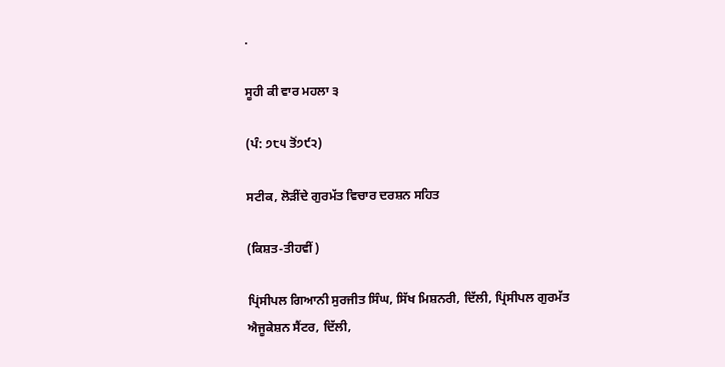.

ਸੂਹੀ ਕੀ ਵਾਰ ਮਹਲਾ ੩

(ਪੰ: ੭੮੫ ਤੋਂ੭੯੨)

ਸਟੀਕ, ਲੋੜੀਂਦੇ ਗੁਰਮੱਤ ਵਿਚਾਰ ਦਰਸ਼ਨ ਸਹਿਤ

(ਕਿਸ਼ਤ-ਤੀਹਵੀਂ)

ਪ੍ਰਿਂਸੀਪਲ ਗਿਆਨੀ ਸੁਰਜੀਤ ਸਿੰਘ, ਸਿੱਖ ਮਿਸ਼ਨਰੀ, ਦਿੱਲੀ, ਪ੍ਰਿਂਸੀਪਲ ਗੁਰਮੱਤ ਐਜੂਕੇਸ਼ਨ ਸੈਂਟਰ, ਦਿੱਲੀ,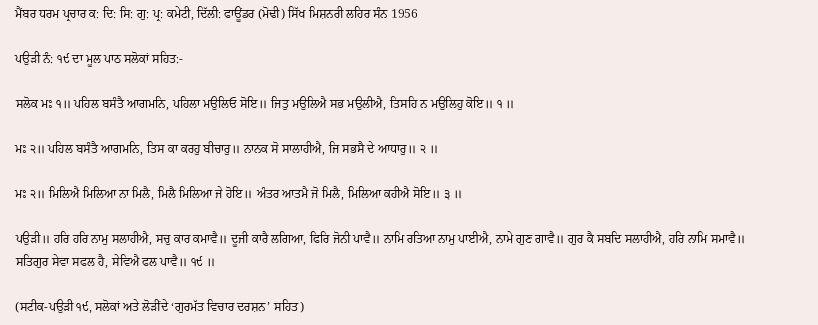ਮੈਂਬਰ ਧਰਮ ਪ੍ਰਚਾਰ ਕ: ਦਿ: ਸਿ: ਗੁ: ਪ੍ਰ: ਕਮੇਟੀ, ਦਿੱਲੀ: ਫਾਊਂਡਰ (ਮੋਢੀ) ਸਿੱਖ ਮਿਸ਼ਨਰੀ ਲਹਿਰ ਸੰਨ 1956

ਪਉੜੀ ਨੰ: ੧੯ ਦਾ ਮੂਲ ਪਾਠ ਸਲੋਕਾਂ ਸਹਿਤ:-

ਸਲੋਕ ਮਃ ੧॥ ਪਹਿਲ ਬਸੰਤੈ ਆਗਮਨਿ, ਪਹਿਲਾ ਮਉਲਿਓ ਸੋਇ॥ ਜਿਤੁ ਮਉਲਿਐ ਸਭ ਮਉਲੀਐ, ਤਿਸਹਿ ਨ ਮਉਲਿਹੁ ਕੋਇ॥ ੧ ॥

ਮਃ ੨॥ ਪਹਿਲ ਬਸੰਤੈ ਆਗਮਨਿ, ਤਿਸ ਕਾ ਕਰਹੁ ਬੀਚਾਰੁ॥ ਨਾਨਕ ਸੋ ਸਾਲਾਹੀਐ, ਜਿ ਸਭਸੈ ਦੇ ਆਧਾਰੁ॥ ੨ ॥

ਮਃ ੨॥ ਮਿਲਿਐ ਮਿਲਿਆ ਨਾ ਮਿਲੈ, ਮਿਲੈ ਮਿਲਿਆ ਜੇ ਹੋਇ॥ ਅੰਤਰ ਆਤਮੈ ਜੋ ਮਿਲੈ, ਮਿਲਿਆ ਕਹੀਐ ਸੋਇ॥ ੩ ॥

ਪਉੜੀ॥ ਹਰਿ ਹਰਿ ਨਾਮੁ ਸਲਾਹੀਐ, ਸਚੁ ਕਾਰ ਕਮਾਵੈ॥ ਦੂਜੀ ਕਾਰੈ ਲਗਿਆ, ਫਿਰਿ ਜੋਨੀ ਪਾਵੈ॥ ਨਾਮਿ ਰਤਿਆ ਨਾਮੁ ਪਾਈਐ, ਨਾਮੇ ਗੁਣ ਗਾਵੈ॥ ਗੁਰ ਕੈ ਸਬਦਿ ਸਲਾਹੀਐ, ਹਰਿ ਨਾਮਿ ਸਮਾਵੈ॥ ਸਤਿਗੁਰ ਸੇਵਾ ਸਫਲ ਹੈ, ਸੇਵਿਐ ਫਲ ਪਾਵੈ॥ ੧੯ ॥

(ਸਟੀਕ-ਪਉੜੀ ੧੯, ਸਲੋਕਾਂ ਅਤੇ ਲੋੜੀਂਦੇ ‘ਗੁਰਮੱਤ ਵਿਚਾਰ ਦਰਸ਼ਨ’ ਸਹਿਤ)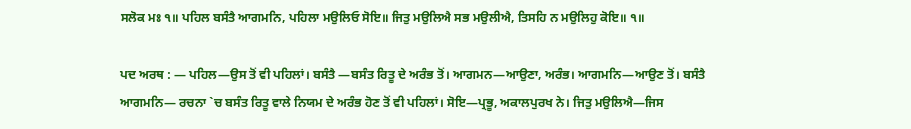ਸਲੋਕ ਮਃ ੧॥ ਪਹਿਲ ਬਸੰਤੈ ਆਗਮਨਿ, ਪਹਿਲਾ ਮਉਲਿਓ ਸੋਇ॥ ਜਿਤੁ ਮਉਲਿਐ ਸਭ ਮਉਲੀਐ, ਤਿਸਹਿ ਨ ਮਉਲਿਹੁ ਕੋਇ॥ ੧॥

ਪਦ ਅਰਥ : — ਪਹਿਲ—ਉਸ ਤੋਂ ਵੀ ਪਹਿਲਾਂ। ਬਸੰਤੈ —ਬਸੰਤ ਰਿਤੂ ਦੇ ਅਰੰਭ ਤੋਂ। ਆਗਮਨ—ਆਉਣਾ, ਅਰੰਭ। ਆਗਮਨਿ—ਆਉਣ ਤੋਂ। ਬਸੰਤੈ ਆਗਮਨਿ— ਰਚਨਾ `ਚ ਬਸੰਤ ਰਿਤੂ ਵਾਲੇ ਨਿਯਮ ਦੇ ਅਰੰਭ ਹੋਣ ਤੋਂ ਵੀ ਪਹਿਲਾਂ। ਸੋਇ—ਪ੍ਰਭੂ, ਅਕਾਲਪੁਰਖ ਨੇ। ਜਿਤੁ ਮਉਲਿਐ—ਜਿਸ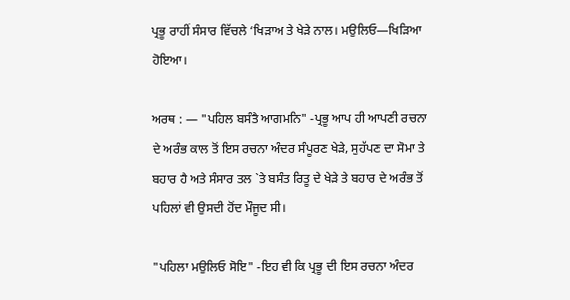ਪ੍ਰਭੂ ਰਾਹੀਂ ਸੰਸਾਰ ਵਿੱਚਲੇ ‘ਖਿੜਾਅ ਤੇ ਖੇੜੇ ਨਾਲ। ਮਉਲਿਓ—ਖਿੜਿਆ ਹੋਇਆ।

ਅਰਥ : — "ਪਹਿਲ ਬਸੰਤੈ ਆਗਮਨਿ" -ਪ੍ਰਭੂ ਆਪ ਹੀ ਆਪਣੀ ਰਚਨਾ ਦੇ ਅਰੰਭ ਕਾਲ ਤੋਂ ਇਸ ਰਚਨਾ ਅੰਦਰ ਸੰਪੂਰਣ ਖੇੜੇ, ਸੁਹੱਪਣ ਦਾ ਸੋਮਾ ਤੇ ਬਹਾਰ ਹੈ ਅਤੇ ਸੰਸਾਰ ਤਲ `ਤੇ ਬਸੰਤ ਰਿਤੂ ਦੇ ਖੇੜੇ ਤੇ ਬਹਾਰ ਦੇ ਅਰੰਭ ਤੋਂ ਪਹਿਲਾਂ ਵੀ ਉਸਦੀ ਹੋਂਦ ਮੌਜੂਦ ਸੀ।

"ਪਹਿਲਾ ਮਉਲਿਓ ਸੋਇ" -ਇਹ ਵੀ ਕਿ ਪ੍ਰਭੂ ਦੀ ਇਸ ਰਚਨਾ ਅੰਦਰ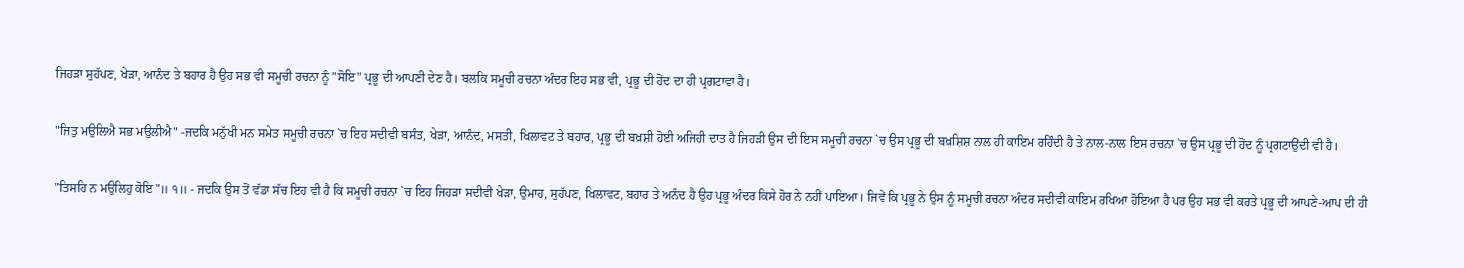ਜਿਹੜਾ ਸੁਹੱਪਣ, ਖੇੜਾ, ਆਨੰਦ ਤੇ ਬਹਾਰ ਹੈ ਉਹ ਸਭ ਵੀ ਸਮੂਚੀ ਰਚਨਾ ਨੂੰ "ਸੋਇ" ਪ੍ਰਭੂ ਦੀ ਆਪਣੀ ਦੇਣ ਹੈ। ਬਲਕਿ ਸਮੂਚੀ ਰਚਨਾ ਅੰਦਰ ਇਹ ਸਭ ਵੀ, ਪ੍ਰਭੂ ਦੀ ਹੋਂਦ ਦਾ ਹੀ ਪ੍ਰਗਟਾਵਾ ਹੈ।

"ਜਿਤੁ ਮਉਲਿਐ ਸਭ ਮਉਲੀਐ" -ਜਦਕਿ ਮਨੁੱਖੀ ਮਨ ਸਮੇਤ ਸਮੂਚੀ ਰਚਨਾ `ਚ ਇਹ ਸਦੀਵੀ ਬਸੰਤ, ਖੇੜਾ, ਆਨੰਦ, ਮਸਤੀ, ਖਿਲਾਵਟ ਤੇ ਬਹਾਰ, ਪ੍ਰਭੂ ਦੀ ਬਖ਼ਸ਼ੀ ਹੋਈ ਅਜਿਹੀ ਦਾਤ ਹੈ ਜਿਹੜੀ ਉਸ ਦੀ ਇਸ ਸਮੂਚੀ ਰਚਨਾ `ਚ ਉਸ ਪ੍ਰਭੂ ਦੀ ਬਖ਼ਸ਼ਿਸ਼ ਨਾਲ ਹੀ ਕਾਇਮ ਰਹਿੰਦੀ ਹੈ ਤੇ ਨਾਲ-ਨਾਲ ਇਸ ਰਚਨਾ `ਚ ਉਸ ਪ੍ਰਭੂ ਦੀ ਹੋਂਦ ਨੂੰ ਪ੍ਰਗਟਾਉਂਦੀ ਵੀ ਹੈ।

"ਤਿਸਹਿ ਨ ਮਉਲਿਹੁ ਕੋਇ"॥ ੧॥ - ਜਦਕਿ ਉਸ ਤੋਂ ਵੱਡਾ ਸੱਚ ਇਹ ਵੀ ਹੈ ਕਿ ਸਮੂਚੀ ਰਚਨਾ `ਚ ਇਹ ਜਿਹੜਾ ਸਦੀਵੀ ਖੇੜਾ, ਉਮਾਹ, ਸੁਹੱਪਣ, ਖਿਲਾਵਟ, ਬਹਾਰ ਤੇ ਅਨੰਦ ਹੈ ਉਹ ਪ੍ਰਭੂ ਅੰਦਰ ਕਿਸੇ ਹੋਰ ਨੇ ਨਹੀਂ ਪਾਇਆ। ਜਿਵੇਂ ਕਿ ਪ੍ਰਭੂ ਨੇ ਉਸ ਨੂੰ ਸਮੂਚੀ ਰਚਨਾ ਅੰਦਰ ਸਦੀਵੀ ਕਾਇਮ ਰਖਿਆ ਹੋਇਆ ਹੈ ਪਰ ਉਹ ਸਭ ਵੀ ਕਰਤੇ ਪ੍ਰਭੂ ਦੀ ਆਪਣੇ-ਆਪ ਦੀ ਹੀ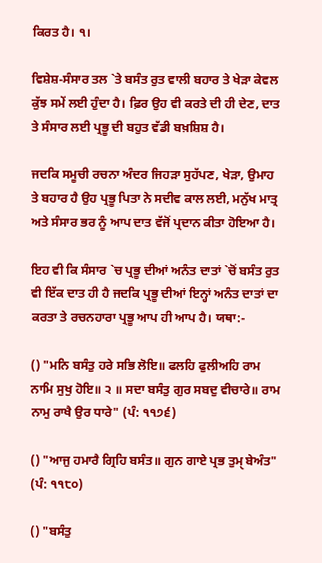ਕਿਰਤ ਹੈ। ੧।

ਵਿਸ਼ੇਸ਼-ਸੰਸਾਰ ਤਲ `ਤੇ ਬਸੰਤ ਰੁਤ ਵਾਲੀ ਬਹਾਰ ਤੇ ਖੇੜਾ ਕੇਵਲ ਕੁੱਝ ਸਮੇਂ ਲਈ ਹੁੰਦਾ ਹੈ। ਫ਼ਿਰ ਉਹ ਵੀ ਕਰਤੇ ਦੀ ਹੀ ਦੇਣ, ਦਾਤ ਤੇ ਸੰਸਾਰ ਲਈ ਪ੍ਰਭੂ ਦੀ ਬਹੁਤ ਵੱਡੀ ਬਖ਼ਸ਼ਿਸ਼ ਹੈ।

ਜਦਕਿ ਸਮੂਚੀ ਰਚਨਾ ਅੰਦਰ ਜਿਹੜਾ ਸੁਹੱਪਣ, ਖੇੜਾ, ਉਮਾਹ ਤੇ ਬਹਾਰ ਹੈ ਉਹ ਪ੍ਰਭੂ ਪਿਤਾ ਨੇ ਸਦੀਵ ਕਾਲ ਲਈ, ਮਨੁੱਖ ਮਾਤ੍ਰ ਅਤੇ ਸੰਸਾਰ ਭਰ ਨੂੰ ਆਪ ਦਾਤ ਵੱਜੋਂ ਪ੍ਰਦਾਨ ਕੀਤਾ ਹੋਇਆ ਹੈ।

ਇਹ ਵੀ ਕਿ ਸੰਸਾਰ `ਚ ਪ੍ਰਭੂ ਦੀਆਂ ਅਨੰਤ ਦਾਤਾਂ `ਚੋਂ ਬਸੰਤ ਰੁਤ ਵੀ ਇੱਕ ਦਾਤ ਹੀ ਹੈ ਜਦਕਿ ਪ੍ਰਭੂ ਦੀਆਂ ਇਨ੍ਹਾਂ ਅਨੰਤ ਦਾਤਾਂ ਦਾ ਕਰਤਾ ਤੇ ਰਚਨਹਾਰਾ ਪ੍ਰਭੂ ਆਪ ਹੀ ਆਪ ਹੈ। ਯਥਾ:-

() "ਮਨਿ ਬਸੰਤੁ ਹਰੇ ਸਭਿ ਲੋਇ॥ ਫਲਹਿ ਫੁਲੀਅਹਿ ਰਾਮ ਨਾਮਿ ਸੁਖੁ ਹੋਇ॥ ੨ ॥ ਸਦਾ ਬਸੰਤੁ ਗੁਰ ਸਬਦੁ ਵੀਚਾਰੇ॥ ਰਾਮ ਨਾਮੁ ਰਾਖੈ ਉਰ ਧਾਰੇ" (ਪੰ: ੧੧੭੬)

() "ਆਜੁ ਹਮਾਰੈ ਗ੍ਰਿਹਿ ਬਸੰਤ॥ ਗੁਨ ਗਾਏ ਪ੍ਰਭ ਤੁਮੑ ਬੇਅੰਤ" (ਪੰ: ੧੧੮੦)

() "ਬਸੰਤੁ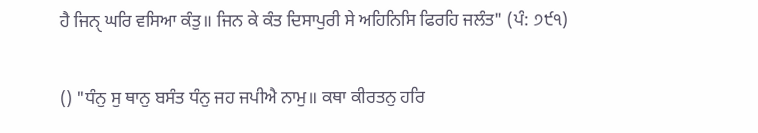ਹੈ ਜਿਨੑ ਘਰਿ ਵਸਿਆ ਕੰਤੁ॥ ਜਿਨ ਕੇ ਕੰਤ ਦਿਸਾਪੁਰੀ ਸੇ ਅਹਿਨਿਸਿ ਫਿਰਹਿ ਜਲੰਤ" (ਪੰ: ੭੯੧)

() "ਧੰਨੁ ਸੁ ਥਾਨੁ ਬਸੰਤ ਧੰਨੁ ਜਹ ਜਪੀਐ ਨਾਮੁ॥ ਕਥਾ ਕੀਰਤਨੁ ਹਰਿ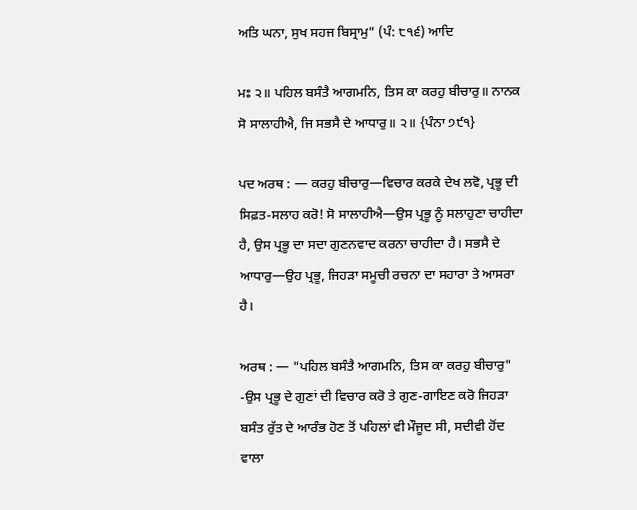ਅਤਿ ਘਨਾ, ਸੁਖ ਸਹਜ ਬਿਸ੍ਰਾਮੁ" (ਪੰ: ੮੧੬) ਆਦਿ

ਮਃ ੨॥ ਪਹਿਲ ਬਸੰਤੈ ਆਗਮਨਿ, ਤਿਸ ਕਾ ਕਰਹੁ ਬੀਚਾਰੁ॥ ਨਾਨਕ ਸੋ ਸਾਲਾਹੀਐ, ਜਿ ਸਭਸੈ ਦੇ ਆਧਾਰੁ॥ ੨॥ {ਪੰਨਾ ੭੯੧}

ਪਦ ਅਰਥ : — ਕਰਹੁ ਬੀਚਾਰੁ—ਵਿਚਾਰ ਕਰਕੇ ਦੇਖ ਲਵੋ, ਪ੍ਰਭੂ ਦੀ ਸਿਫ਼ਤ-ਸਲਾਹ ਕਰੋ! ਸੋ ਸਾਲਾਹੀਐ—ਉਸ ਪ੍ਰਭੂ ਨੂੰ ਸਲਾਹੁਣਾ ਚਾਹੀਦਾ ਹੈ, ਉਸ ਪ੍ਰਭੂ ਦਾ ਸਦਾ ਗੁਣਨਵਾਦ ਕਰਨਾ ਚਾਹੀਦਾ ਹੈ। ਸਭਸੈ ਦੇ ਆਧਾਰੁ—ਉਹ ਪ੍ਰਭੂ, ਜਿਹੜਾ ਸਮੂਚੀ ਰਚਨਾ ਦਾ ਸਹਾਰਾ ਤੇ ਆਸਰਾ ਹੈ।

ਅਰਥ : — "ਪਹਿਲ ਬਸੰਤੈ ਆਗਮਨਿ, ਤਿਸ ਕਾ ਕਰਹੁ ਬੀਚਾਰੁ" -ਉਸ ਪ੍ਰਭੂ ਦੇ ਗੁਣਾਂ ਦੀ ਵਿਚਾਰ ਕਰੋ ਤੇ ਗੁਣ-ਗਾਇਣ ਕਰੋ ਜਿਹੜਾ ਬਸੰਤ ਰੁੱਤ ਦੇ ਆਰੰਭ ਹੋਣ ਤੋਂ ਪਹਿਲਾਂ ਵੀ ਮੌਜੂਦ ਸੀ, ਸਦੀਵੀ ਹੋਂਦ ਵਾਲਾ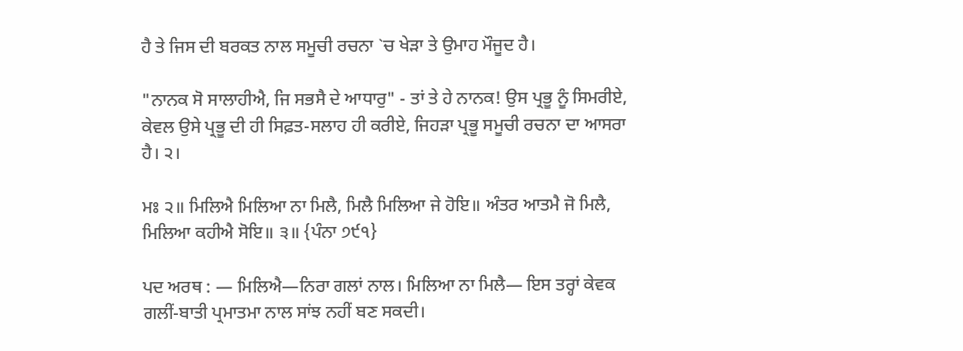ਹੈ ਤੇ ਜਿਸ ਦੀ ਬਰਕਤ ਨਾਲ ਸਮੂਚੀ ਰਚਨਾ `ਚ ਖੇੜਾ ਤੇ ਉਮਾਹ ਮੌਜੂਦ ਹੈ।

"ਨਾਨਕ ਸੋ ਸਾਲਾਹੀਐ, ਜਿ ਸਭਸੈ ਦੇ ਆਧਾਰੁ" - ਤਾਂ ਤੇ ਹੇ ਨਾਨਕ! ਉਸ ਪ੍ਰਭੂ ਨੂੰ ਸਿਮਰੀਏ, ਕੇਵਲ ਉਸੇ ਪ੍ਰਭੂ ਦੀ ਹੀ ਸਿਫ਼ਤ-ਸਲਾਹ ਹੀ ਕਰੀਏ, ਜਿਹੜਾ ਪ੍ਰਭੂ ਸਮੂਚੀ ਰਚਨਾ ਦਾ ਆਸਰਾ ਹੈ। ੨।

ਮਃ ੨॥ ਮਿਲਿਐ ਮਿਲਿਆ ਨਾ ਮਿਲੈ, ਮਿਲੈ ਮਿਲਿਆ ਜੇ ਹੋਇ॥ ਅੰਤਰ ਆਤਮੈ ਜੋ ਮਿਲੈ, ਮਿਲਿਆ ਕਹੀਐ ਸੋਇ॥ ੩॥ {ਪੰਨਾ ੭੯੧}

ਪਦ ਅਰਥ : — ਮਿਲਿਐ—ਨਿਰਾ ਗਲਾਂ ਨਾਲ। ਮਿਲਿਆ ਨਾ ਮਿਲੈ— ਇਸ ਤਰ੍ਹਾਂ ਕੇਵਕ ਗਲੀਂ-ਬਾਤੀ ਪ੍ਰਮਾਤਮਾ ਨਾਲ ਸਾਂਝ ਨਹੀਂ ਬਣ ਸਕਦੀ।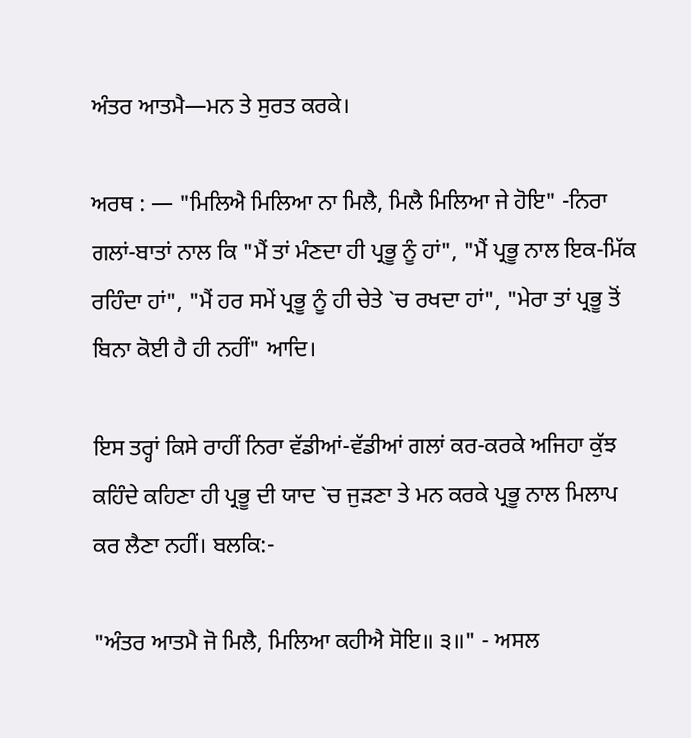ਅੰਤਰ ਆਤਮੈ—ਮਨ ਤੇ ਸੁਰਤ ਕਰਕੇ।

ਅਰਥ : — "ਮਿਲਿਐ ਮਿਲਿਆ ਨਾ ਮਿਲੈ, ਮਿਲੈ ਮਿਲਿਆ ਜੇ ਹੋਇ" -ਨਿਰਾ ਗਲਾਂ-ਬਾਤਾਂ ਨਾਲ ਕਿ "ਮੈਂ ਤਾਂ ਮੰਣਦਾ ਹੀ ਪ੍ਰਭੂ ਨੂੰ ਹਾਂ", "ਮੈਂ ਪ੍ਰਭੂ ਨਾਲ ਇਕ-ਮਿੱਕ ਰਹਿੰਦਾ ਹਾਂ", "ਮੈਂ ਹਰ ਸਮੇਂ ਪ੍ਰਭੂ ਨੂੰ ਹੀ ਚੇਤੇ `ਚ ਰਖਦਾ ਹਾਂ", "ਮੇਰਾ ਤਾਂ ਪ੍ਰਭੂ ਤੋਂ ਬਿਨਾ ਕੋਈ ਹੈ ਹੀ ਨਹੀਂ" ਆਦਿ।

ਇਸ ਤਰ੍ਹਾਂ ਕਿਸੇ ਰਾਹੀਂ ਨਿਰਾ ਵੱਡੀਆਂ-ਵੱਡੀਆਂ ਗਲਾਂ ਕਰ-ਕਰਕੇ ਅਜਿਹਾ ਕੁੱਝ ਕਹਿੰਦੇ ਕਹਿਣਾ ਹੀ ਪ੍ਰਭੂ ਦੀ ਯਾਦ `ਚ ਜੁੜਣਾ ਤੇ ਮਨ ਕਰਕੇ ਪ੍ਰਭੂ ਨਾਲ ਮਿਲਾਪ ਕਰ ਲੈਣਾ ਨਹੀਂ। ਬਲਕਿ:-

"ਅੰਤਰ ਆਤਮੈ ਜੋ ਮਿਲੈ, ਮਿਲਿਆ ਕਹੀਐ ਸੋਇ॥ ੩॥" - ਅਸਲ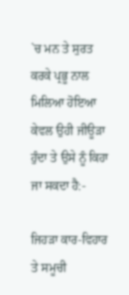`ਚ ਮਨ ਤੇ ਸੁਰਤ ਕਰਕੇ ਪ੍ਰਭੂ ਨਾਲ ਮਿਲਿਆ ਹੋਇਆ ਕੇਵਲ ਉਹੀ ਜੀਊੜਾ ਹੁੰਦਾ ਤੇ ਉਸੇ ਨੂੰ ਕਿਹਾ ਜਾ ਸਕਦਾ ਹੈ:-

ਜਿਹੜਾ ਕਾਰ-ਵਿਹਾਰ ਤੇ ਸਮੂਚੀ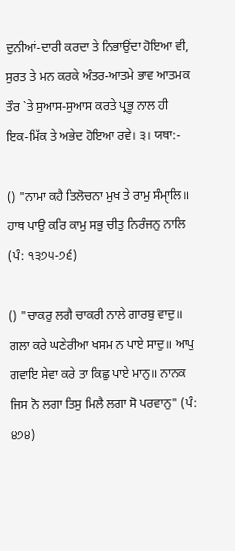ਦੁਨੀਆਂ-ਦਾਰੀ ਕਰਦਾ ਤੇ ਨਿਭਾਉਂਦਾ ਹੋਇਆ ਵੀ, ਸੁਰਤ ਤੇ ਮਨ ਕਰਕੇ ਅੰਤਰ-ਆਤਮੇ ਭਾਵ ਆਤਮਕ ਤੌਰ `ਤੇ ਸੁਆਸ-ਸੁਆਸ ਕਰਤੇ ਪ੍ਰਭੂ ਨਾਲ ਹੀ ਇਕ-ਮਿੱਕ ਤੇ ਅਭੇਦ ਹੋਇਆ ਰਵੇ। ੩। ਯਥਾ:-

() "ਨਾਮਾ ਕਹੈ ਤਿਲੋਚਨਾ ਮੁਖ ਤੇ ਰਾਮੁ ਸੰਮਾੑਲਿ॥ ਹਾਥ ਪਾਉ ਕਰਿ ਕਾਮੁ ਸਭੁ ਚੀਤੁ ਨਿਰੰਜਨੁ ਨਾਲਿ (ਪੰ: ੧੩੭੫-੭੬)

() "ਚਾਕਰੁ ਲਗੈ ਚਾਕਰੀ ਨਾਲੇ ਗਾਰਬੁ ਵਾਦੁ॥ ਗਲਾ ਕਰੇ ਘਣੇਰੀਆ ਖਸਮ ਨ ਪਾਏ ਸਾਦੁ॥ ਆਪੁ ਗਵਾਇ ਸੇਵਾ ਕਰੇ ਤਾ ਕਿਛੁ ਪਾਏ ਮਾਨੁ॥ ਨਾਨਕ ਜਿਸ ਨੋ ਲਗਾ ਤਿਸੁ ਮਿਲੈ ਲਗਾ ਸੋ ਪਰਵਾਨੁ" (ਪੰ: ੪੭੪)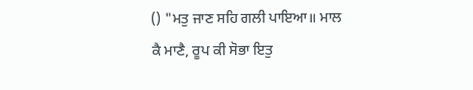() "ਮਤੁ ਜਾਣ ਸਹਿ ਗਲੀ ਪਾਇਆ॥ ਮਾਲ ਕੈ ਮਾਣੈ, ਰੂਪ ਕੀ ਸੋਭਾ ਇਤੁ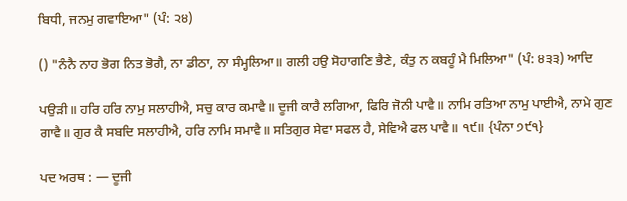ਬਿਧੀ, ਜਨਮੁ ਗਵਾਇਆ" (ਪੰ: ੨੪)

() "ਨੰਨੈ ਨਾਹ ਭੋਗ ਨਿਤ ਭੋਗੈ, ਨਾ ਡੀਠਾ, ਨਾ ਸੰਮ੍ਹਲਿਆ॥ ਗਲੀ ਹਉ ਸੋਹਾਗਣਿ ਭੈਣੇ, ਕੰਤੁ ਨ ਕਬਹੂੰ ਮੈ ਮਿਲਿਆ" (ਪੰ: ੪੩੩) ਆਦਿ

ਪਉੜੀ॥ ਹਰਿ ਹਰਿ ਨਾਮੁ ਸਲਾਹੀਐ, ਸਚੁ ਕਾਰ ਕਮਾਵੈ॥ ਦੂਜੀ ਕਾਰੈ ਲਗਿਆ, ਫਿਰਿ ਜੋਨੀ ਪਾਵੈ॥ ਨਾਮਿ ਰਤਿਆ ਨਾਮੁ ਪਾਈਐ, ਨਾਮੇ ਗੁਣ ਗਾਵੈ॥ ਗੁਰ ਕੈ ਸਬਦਿ ਸਲਾਹੀਐ, ਹਰਿ ਨਾਮਿ ਸਮਾਵੈ॥ ਸਤਿਗੁਰ ਸੇਵਾ ਸਫਲ ਹੈ, ਸੇਵਿਐ ਫਲ ਪਾਵੈ॥ ੧੯॥ {ਪੰਨਾ ੭੯੧}

ਪਦ ਅਰਥ : — ਦੂਜੀ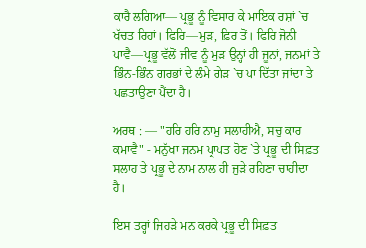ਕਾਰੈ ਲਗਿਆ— ਪ੍ਰਭੂ ਨੂੰ ਵਿਸਾਰ ਕੇ ਮਾਇਕ ਰਸ਼ਾਂ `ਚ ਖੱਚਤ ਰਿਹਾਂ। ਫਿਰਿ—ਮੁੜ, ਫ਼ਿਰ ਤੋਂ। ਫਿਰਿ ਜੋਨੀ ਪਾਵੈ—ਪ੍ਰਭੂ ਵੱਲੋਂ ਜੀਵ ਨੂੰ ਮੁੜ ਉਨ੍ਹਾਂ ਹੀ ਜੂਨਾਂ, ਜਨਮਾਂ ਤੇ ਭਿੰਨ-ਭਿੰਨ ਗਰਭਾਂ ਦੇ ਲੰਮੇ ਗੇੜ `ਚ ਪਾ ਦਿੱਤਾ ਜਾਂਦਾ ਤੇ ਪਛਤਾਉਣਾ ਪੈਂਦਾ ਹੈ।

ਅਰਥ : — "ਹਰਿ ਹਰਿ ਨਾਮੁ ਸਲਾਹੀਐ, ਸਚੁ ਕਾਰ ਕਮਾਵੈ" - ਮਨੁੱਖਾ ਜਨਮ ਪ੍ਰਾਪਤ ਹੋਣ `ਤੇ ਪ੍ਰਭੂ ਦੀ ਸਿਫ਼ਤ ਸਲਾਹ ਤੇ ਪ੍ਰਭੂ ਦੇ ਨਾਮ ਨਾਲ ਹੀ ਜੁੜੇ ਰਹਿਣਾ ਚਾਹੀਦਾ ਹੈ।

ਇਸ ਤਰ੍ਹਾਂ ਜਿਹੜੇ ਮਨ ਕਰਕੇ ਪ੍ਰਭੂ ਦੀ ਸਿਫ਼ਤ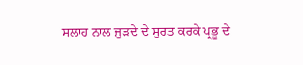ਸਲਾਹ ਨਾਲ ਜੁੜਦੇ ਦੇ ਸੁਰਤ ਕਰਕੇ ਪ੍ਰਭੂ ਦੇ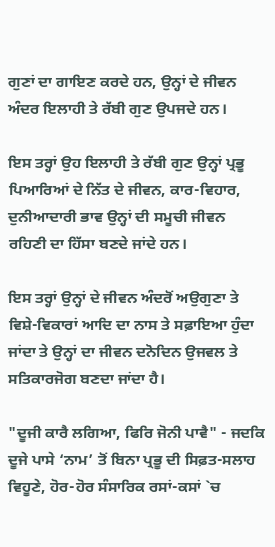ਗੁਣਾਂ ਦਾ ਗਾਇਣ ਕਰਦੇ ਹਨ, ਉਨ੍ਹਾਂ ਦੇ ਜੀਵਨ ਅੰਦਰ ਇਲਾਹੀ ਤੇ ਰੱਬੀ ਗੁਣ ਉਪਜਦੇ ਹਨ।

ਇਸ ਤਰ੍ਹਾਂ ਉਹ ਇਲਾਹੀ ਤੇ ਰੱਬੀ ਗੁਣ ਉਨ੍ਹਾਂ ਪ੍ਰਭੂ ਪਿਆਰਿਆਂ ਦੇ ਨਿੱਤ ਦੇ ਜੀਵਨ, ਕਾਰ-ਵਿਹਾਰ, ਦੁਨੀਆਦਾਰੀ ਭਾਵ ਉਨ੍ਹਾਂ ਦੀ ਸਮੂਚੀ ਜੀਵਨ ਰਹਿਣੀ ਦਾ ਹਿੱਸਾ ਬਣਦੇ ਜਾਂਦੇ ਹਨ।

ਇਸ ਤਰ੍ਹਾਂ ਉਨ੍ਹਾਂ ਦੇ ਜੀਵਨ ਅੰਦਰੋਂ ਅਉਗੁਣਾ ਤੇ ਵਿਸ਼ੇ-ਵਿਕਾਰਾਂ ਆਦਿ ਦਾ ਨਾਸ ਤੇ ਸਫ਼ਾਇਆ ਹੁੰਦਾ ਜਾਂਦਾ ਤੇ ਉਨ੍ਹਾਂ ਦਾ ਜੀਵਨ ਦਨੋਦਿਨ ਉਜਵਲ ਤੇ ਸਤਿਕਾਰਜੋਗ ਬਣਦਾ ਜਾਂਦਾ ਹੈ।

"ਦੂਜੀ ਕਾਰੈ ਲਗਿਆ, ਫਿਰਿ ਜੋਨੀ ਪਾਵੈ" - ਜਦਕਿ ਦੂਜੇ ਪਾਸੇ ‘ਨਾਮ’ ਤੋਂ ਬਿਨਾ ਪ੍ਰਭੂ ਦੀ ਸਿਫ਼ਤ-ਸਲਾਹ ਵਿਹੂਣੇ, ਹੋਰ-ਹੋਰ ਸੰਸਾਰਿਕ ਰਸਾਂ-ਕਸਾਂ `ਚ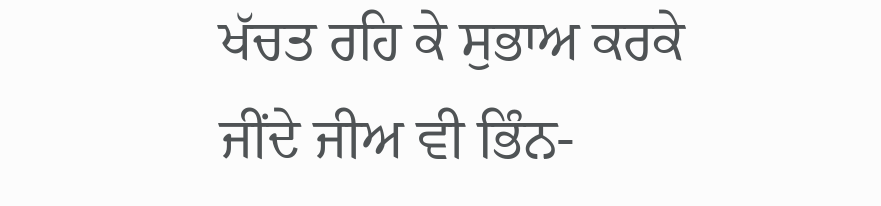ਖੱਚਤ ਰਹਿ ਕੇ ਸੁਭਾਅ ਕਰਕੇ ਜੀਂਦੇ ਜੀਅ ਵੀ ਭਿੰਨ-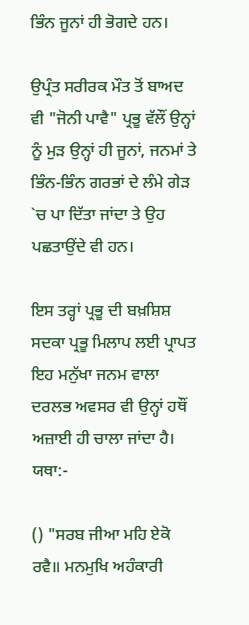ਭਿੰਨ ਜੂਨਾਂ ਹੀ ਭੋਗਦੇ ਹਨ।

ਉਪ੍ਰੰਤ ਸਰੀਰਕ ਮੌਤ ਤੋਂ ਬਾਅਦ ਵੀ "ਜੋਨੀ ਪਾਵੈ" ਪ੍ਰਭੂ ਵੱਲੌਂ ਉਨ੍ਹਾਂ ਨੂੰ ਮੁੜ ਉਨ੍ਹਾਂ ਹੀ ਜੂਨਾਂ, ਜਨਮਾਂ ਤੇ ਭਿੰਨ-ਭਿੰਨ ਗਰਭਾਂ ਦੇ ਲੰਮੇ ਗੇੜ `ਚ ਪਾ ਦਿੱਤਾ ਜਾਂਦਾ ਤੇ ਉਹ ਪਛਤਾਉਂਦੇ ਵੀ ਹਨ।

ਇਸ ਤਰ੍ਹਾਂ ਪ੍ਰਭੂ ਦੀ ਬਖ਼ਸ਼ਿਸ਼ ਸਦਕਾ ਪ੍ਰਭੂ ਮਿਲਾਪ ਲਈ ਪ੍ਰਾਪਤ ਇਹ ਮਨੁੱਖਾ ਜਨਮ ਵਾਲਾ ਦਰਲਭ ਅਵਸਰ ਵੀ ਉਨ੍ਹਾਂ ਹਥੌਂ ਅਜ਼ਾਈ ਹੀ ਚਾਲਾ ਜਾਂਦਾ ਹੈ। ਯਥਾ:-

() "ਸਰਬ ਜੀਆ ਮਹਿ ਏਕੋ ਰਵੈ॥ ਮਨਮੁਖਿ ਅਹੰਕਾਰੀ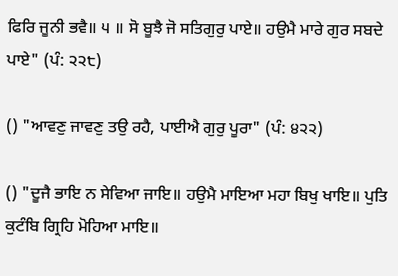ਫਿਰਿ ਜੂਨੀ ਭਵੈ॥ ੫ ॥ ਸੋ ਬੂਝੈ ਜੋ ਸਤਿਗੁਰੁ ਪਾਏ॥ ਹਉਮੈ ਮਾਰੇ ਗੁਰ ਸਬਦੇ ਪਾਏ" (ਪੰ: ੨੨੮)

() "ਆਵਣੁ ਜਾਵਣੁ ਤਉ ਰਹੈ, ਪਾਈਐ ਗੁਰੁ ਪੂਰਾ" (ਪੰ: ੪੨੨)

() "ਦੂਜੈ ਭਾਇ ਨ ਸੇਵਿਆ ਜਾਇ॥ ਹਉਮੈ ਮਾਇਆ ਮਹਾ ਬਿਖੁ ਖਾਇ॥ ਪੁਤਿ ਕੁਟੰਬਿ ਗ੍ਰਿਹਿ ਮੋਹਿਆ ਮਾਇ॥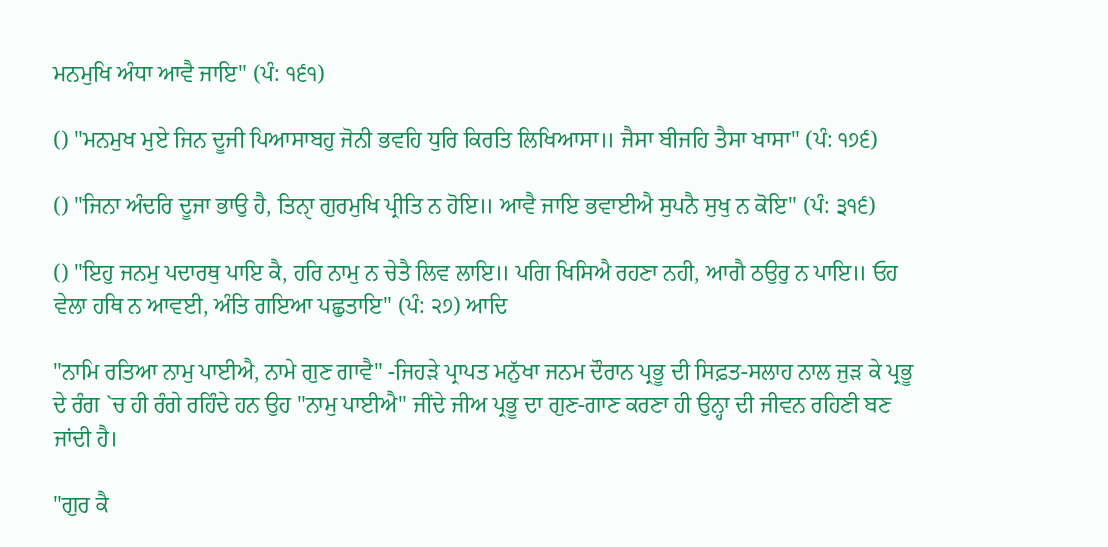ਮਨਮੁਖਿ ਅੰਧਾ ਆਵੈ ਜਾਇ" (ਪੰ: ੧੬੧)

() "ਮਨਮੁਖ ਮੁਏ ਜਿਨ ਦੂਜੀ ਪਿਆਸਾਬਹੁ ਜੋਨੀ ਭਵਹਿ ਧੁਰਿ ਕਿਰਤਿ ਲਿਖਿਆਸਾ॥ ਜੈਸਾ ਬੀਜਹਿ ਤੈਸਾ ਖਾਸਾ" (ਪੰ: ੧੭੬)

() "ਜਿਨਾ ਅੰਦਰਿ ਦੂਜਾ ਭਾਉ ਹੈ, ਤਿਨਾੑ ਗੁਰਮੁਖਿ ਪ੍ਰੀਤਿ ਨ ਹੋਇ॥ ਆਵੈ ਜਾਇ ਭਵਾਈਐ ਸੁਪਨੈ ਸੁਖੁ ਨ ਕੋਇ" (ਪੰ: ੩੧੬)

() "ਇਹੁ ਜਨਮੁ ਪਦਾਰਥੁ ਪਾਇ ਕੈ, ਹਰਿ ਨਾਮੁ ਨ ਚੇਤੈ ਲਿਵ ਲਾਇ॥ ਪਗਿ ਖਿਸਿਐ ਰਹਣਾ ਨਹੀ, ਆਗੈ ਠਉਰੁ ਨ ਪਾਇ॥ ਓਹ ਵੇਲਾ ਹਥਿ ਨ ਆਵਈ, ਅੰਤਿ ਗਇਆ ਪਛੁਤਾਇ" (ਪੰ: ੨੭) ਆਦਿ

"ਨਾਮਿ ਰਤਿਆ ਨਾਮੁ ਪਾਈਐ, ਨਾਮੇ ਗੁਣ ਗਾਵੈ" -ਜਿਹੜੇ ਪ੍ਰਾਪਤ ਮਨੁੱਖਾ ਜਨਮ ਦੌਰਾਨ ਪ੍ਰਭੂ ਦੀ ਸਿਫ਼ਤ-ਸਲਾਹ ਨਾਲ ਜੁੜ ਕੇ ਪ੍ਰਭੂ ਦੇ ਰੰਗ `ਚ ਹੀ ਰੰਗੇ ਰਹਿੰਦੇ ਹਨ ਉਹ "ਨਾਮੁ ਪਾਈਐ" ਜੀਂਦੇ ਜੀਅ ਪ੍ਰਭੂ ਦਾ ਗੁਣ-ਗਾਣ ਕਰਣਾ ਹੀ ਉਨ੍ਹਾ ਦੀ ਜੀਵਨ ਰਹਿਣੀ ਬਣ ਜਾਂਦੀ ਹੈ।

"ਗੁਰ ਕੈ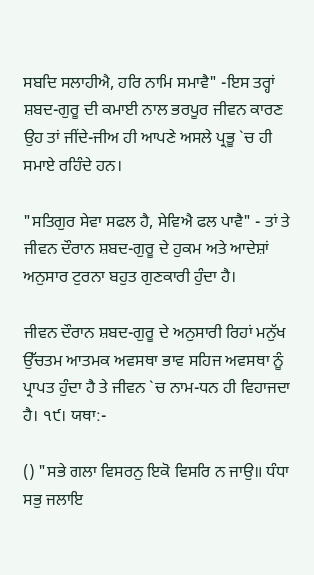ਸਬਦਿ ਸਲਾਹੀਐ, ਹਰਿ ਨਾਮਿ ਸਮਾਵੈ" -ਇਸ ਤਰ੍ਹਾਂ ਸ਼ਬਦ-ਗੁਰੂ ਦੀ ਕਮਾਈ ਨਾਲ ਭਰਪੂਰ ਜੀਵਨ ਕਾਰਣ ਉਹ ਤਾਂ ਜੀਂਦੇ-ਜੀਅ ਹੀ ਆਪਣੇ ਅਸਲੇ ਪ੍ਰਭੂ `ਚ ਹੀ ਸਮਾਏ ਰਹਿੰਦੇ ਹਨ।

"ਸਤਿਗੁਰ ਸੇਵਾ ਸਫਲ ਹੈ, ਸੇਵਿਐ ਫਲ ਪਾਵੈ" - ਤਾਂ ਤੇ ਜੀਵਨ ਦੌਰਾਨ ਸ਼ਬਦ-ਗੁਰੂ ਦੇ ਹੁਕਮ ਅਤੇ ਆਦੇਸ਼ਾਂ ਅਨੁਸਾਰ ਟੁਰਨਾ ਬਹੁਤ ਗੁਣਕਾਰੀ ਹੁੰਦਾ ਹੈ।

ਜੀਵਨ ਦੌਰਾਨ ਸ਼ਬਦ-ਗੁਰੂ ਦੇ ਅਨੁਸਾਰੀ ਰਿਹਾਂ ਮਨੁੱਖ ਉੱਚਤਮ ਆਤਮਕ ਅਵਸਥਾ ਭਾਵ ਸਹਿਜ ਅਵਸਥਾ ਨੂੰ ਪ੍ਰਾਪਤ ਹੁੰਦਾ ਹੈ ਤੇ ਜੀਵਨ `ਚ ਨਾਮ-ਧਨ ਹੀ ਵਿਹਾਜਦਾ ਹੈ। ੧੯। ਯਥਾ:-

() "ਸਭੇ ਗਲਾ ਵਿਸਰਨੁ ਇਕੋ ਵਿਸਰਿ ਨ ਜਾਉ॥ ਧੰਧਾ ਸਭੁ ਜਲਾਇ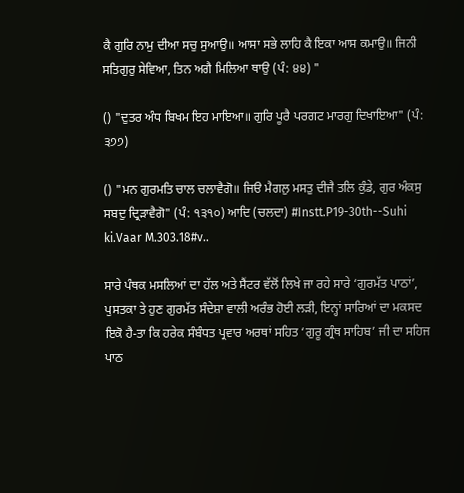ਕੈ ਗੁਰਿ ਨਾਮੁ ਦੀਆ ਸਚੁ ਸੁਆਉ॥ ਆਸਾ ਸਭੇ ਲਾਹਿ ਕੈ ਇਕਾ ਆਸ ਕਮਾਉ॥ ਜਿਨੀ ਸਤਿਗੁਰੁ ਸੇਵਿਆ, ਤਿਨ ਅਗੈ ਮਿਲਿਆ ਥਾਉ (ਪੰ: ੪੪) "

() "ਦੁਤਰ ਅੰਧ ਬਿਖਮ ਇਹ ਮਾਇਆ॥ ਗੁਰਿ ਪੂਰੈ ਪਰਗਟ ਮਾਰਗੁ ਦਿਖਾਇਆ" (ਪੰ: ੩੭੭)

() "ਮਨ ਗੁਰਮਤਿ ਚਾਲ ਚਲਾਵੈਗੋ॥ ਜਿੳ ਮੈਗਲੁ ਮਸਤੁ ਦੀਜੈ ਤਲਿ ਕੁੰਡੇ, ਗੁਰ ਅੰਕਸੁ ਸਬਦੁ ਦ੍ਰਿੜਾਵੈਗੋ" (ਪੰ: ੧੩੧੦) ਆਦਿ (ਚਲਦਾ) #Instt.P19-30th--Suhi ki.Vaar M.303.18#v..

ਸਾਰੇ ਪੰਥਕ ਮਸਲਿਆਂ ਦਾ ਹੱਲ ਅਤੇ ਸੈਂਟਰ ਵੱਲੋਂ ਲਿਖੇ ਜਾ ਰਹੇ ਸਾਰੇ ‘ਗੁਰਮੱਤ ਪਾਠਾਂ’, ਪੁਸਤਕਾ ਤੇ ਹੁਣ ਗੁਰਮੱਤ ਸੰਦੇਸ਼ਾ ਵਾਲੀ ਅਰੰਭ ਹੋਈ ਲੜੀ, ਇਨ੍ਹਾਂ ਸਾਰਿਆਂ ਦਾ ਮਕਸਦ ਇਕੋ ਹੈ-ਤਾ ਕਿ ਹਰੇਕ ਸੰਬੰਧਤ ਪ੍ਰਵਾਰ ਅਰਥਾਂ ਸਹਿਤ ‘ਗੁਰੂ ਗ੍ਰੰਥ ਸਾਹਿਬ’ ਜੀ ਦਾ ਸਹਿਜ ਪਾਠ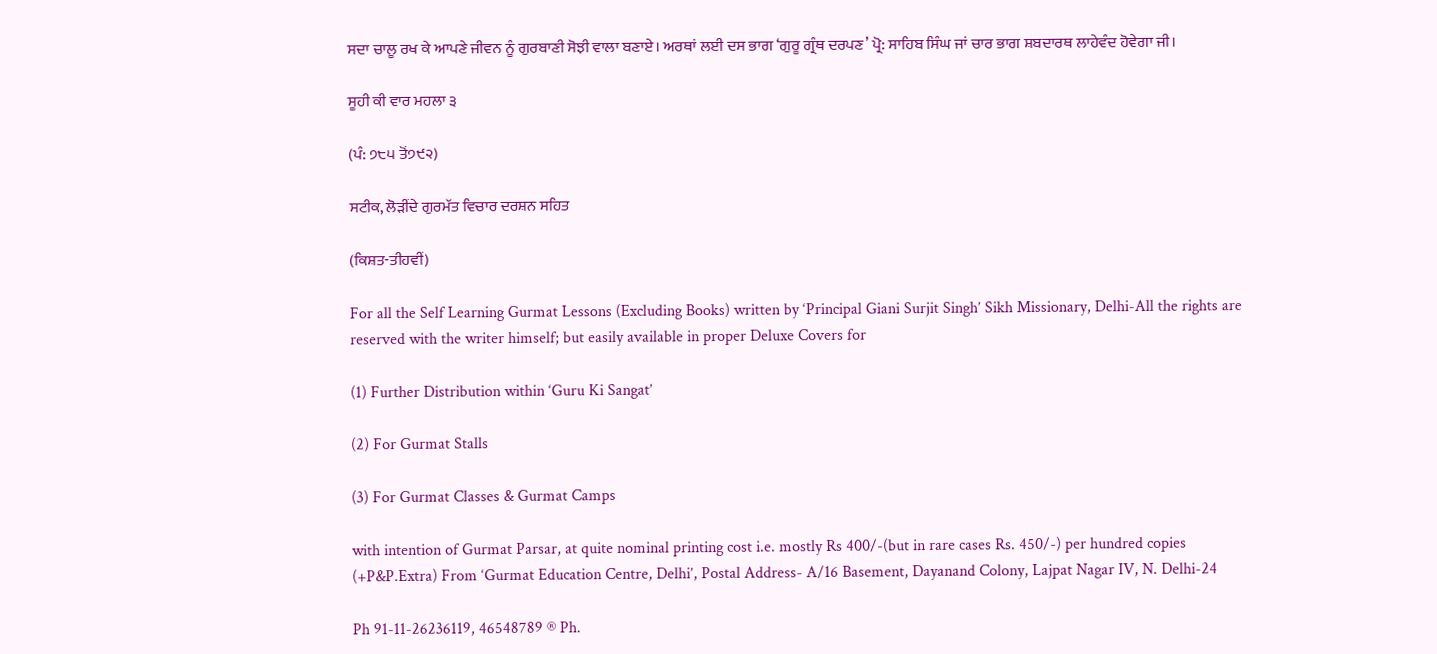ਸਦਾ ਚਾਲੂ ਰਖ ਕੇ ਆਪਣੇ ਜੀਵਨ ਨੂੰ ਗੁਰਬਾਣੀ ਸੋਝੀ ਵਾਲਾ ਬਣਾਏ। ਅਰਥਾਂ ਲਈ ਦਸ ਭਾਗ ‘ਗੁਰੂ ਗ੍ਰੰਥ ਦਰਪਣ’ ਪ੍ਰੋ: ਸਾਹਿਬ ਸਿੰਘ ਜਾਂ ਚਾਰ ਭਾਗ ਸ਼ਬਦਾਰਥ ਲਾਹੇਵੰਦ ਹੋਵੇਗਾ ਜੀ।

ਸੂਹੀ ਕੀ ਵਾਰ ਮਹਲਾ ੩

(ਪੰ: ੭੮੫ ਤੋਂ੭੯੨)

ਸਟੀਕ, ਲੋੜੀਂਦੇ ਗੁਰਮੱਤ ਵਿਚਾਰ ਦਰਸ਼ਨ ਸਹਿਤ

(ਕਿਸ਼ਤ-ਤੀਹਵੀਂ)

For all the Self Learning Gurmat Lessons (Excluding Books) written by ‘Principal Giani Surjit Singh’ Sikh Missionary, Delhi-All the rights are reserved with the writer himself; but easily available in proper Deluxe Covers for

(1) Further Distribution within ‘Guru Ki Sangat’

(2) For Gurmat Stalls

(3) For Gurmat Classes & Gurmat Camps

with intention of Gurmat Parsar, at quite nominal printing cost i.e. mostly Rs 400/-(but in rare cases Rs. 450/-) per hundred copies (+P&P.Extra) From ‘Gurmat Education Centre, Delhi’, Postal Address- A/16 Basement, Dayanand Colony, Lajpat Nagar IV, N. Delhi-24

Ph 91-11-26236119, 46548789 ® Ph.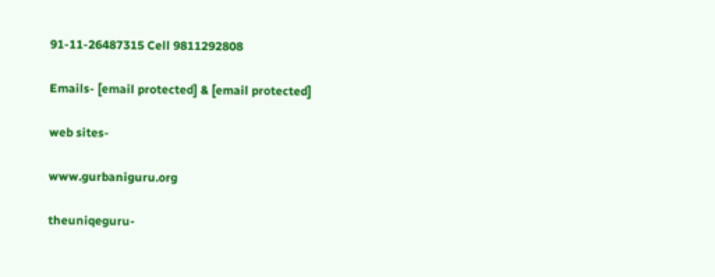91-11-26487315 Cell 9811292808

Emails- [email protected] & [email protected]

web sites-

www.gurbaniguru.org

theuniqeguru-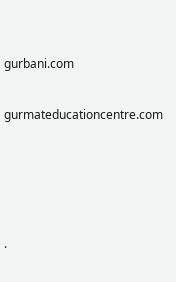gurbani.com

gurmateducationcentre.com




.